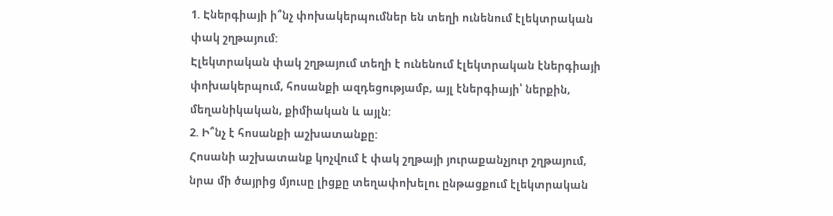1. Էներգիայի ի՞նչ փոխակերպումներ են տեղի ունենում էլեկտրական փակ շղթայում:
Էլեկտրական փակ շղթայում տեղի է ունենում էլեկտրական էներգիայի փոխակերպում, հոսանքի ազդեցությամբ, այլ էներգիայի՝ ներքին, մեղանիկական, քիմիական և այլն:
2. Ի՞նչ է հոսանքի աշխատանքը:
Հոսանի աշխատանք կոչվում է փակ շղթայի յուրաքանչյուր շղթայում, նրա մի ծայրից մյուսը լիցքը տեղափոխելու ընթացքում էլեկտրական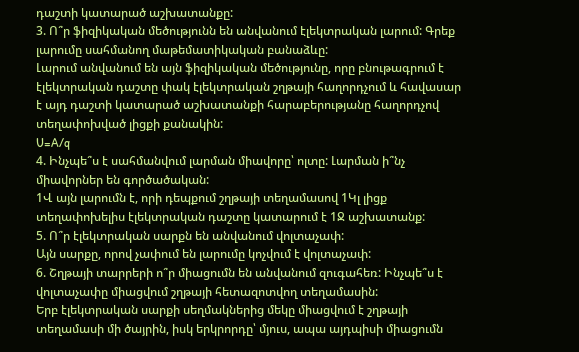դաշտի կատարած աշխատանքը:
3. Ո՞ր ֆիզիկական մեծությունն են անվանում էլեկտրական լարում: Գրեք լարումը սահմանող մաթեմատիկական բանաձևը:
Լարում անվանում են այն ֆիզիկական մեծությունը, որը բնութագրում է էլեկտրական դաշտը փակ էլեկտրական շղթայի հաղորդչում և հավասար է այդ դաշտի կատարած աշխատանքի հարաբերությանը հաղորդչով տեղափոխված լիցքի քանակին:
U=A/q
4. Ինչպե՞ս է սահմանվում լարման միավորը՝ ոլտը: Լարման ի՞նչ միավորներ են գործածական:
1Վ այն լարումն է, որի դեպքում շղթայի տեղամասով 1Կլ լիցք տեղափոխելիս էլեկտրական դաշտը կատարում է 1Ջ աշխատանք:
5. Ո՞ր էլեկտրական սարքն են անվանում վոլտաչափ:
Այն սարքը, որով չափում են լարումը կոչվում է վոլտաչափ:
6. Շղթայի տարրերի ո՞ր միացումն են անվանում զուգահեռ: Ինչպե՞ս է վոլտաչափը միացվում շղթայի հետազոտվող տեղամասին:
Երբ էլեկտրական սարքի սեղմակներից մեկը միացվում է շղթայի տեղամասի մի ծայրին, իսկ երկրորդը՝ մյուս, ապա այդպիսի միացումն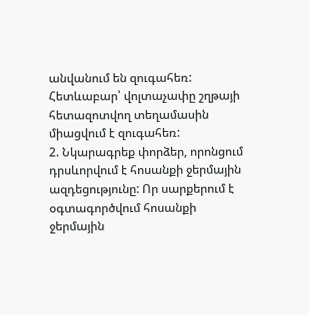անվանում են զուգահեռ: Հետևաբար՝ վոլտաչափը շղթայի հետազոտվող տեղամասին միացվում է զուգահեռ:
2. Նկարագրեք փորձեր, որոնցում դրսևորվում է հոսանքի ջերմային ազդեցությունը: Որ սարքերում է օգտագործվում հոսանքի ջերմային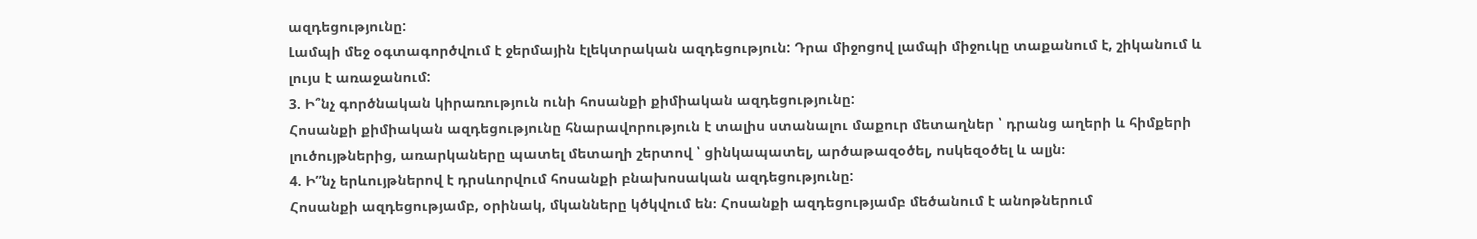ազդեցությունը:
Լամպի մեջ օգտագործվում է ջերմային էլեկտրական ազդեցություն: Դրա միջոցով լամպի միջուկը տաքանում է, շիկանում և լույս է առաջանում:
3. Ի՞նչ գործնական կիրառություն ունի հոսանքի քիմիական ազդեցությունը:
Հոսանքի քիմիական ազդեցությունը հնարավորություն է տալիս ստանալու մաքուր մետաղներ ՝ դրանց աղերի և հիմքերի լուծույթներից, առարկաները պատել մետաղի շերտով ՝ ցինկապատել, արծաթազօծել, ոսկեզօծել և ալյն։
4. Ի”նչ երևույթներով է դրսևորվում հոսանքի բնախոսական ազդեցությունը:
Հոսանքի ազդեցությամբ, օրինակ, մկանները կծկվում են։ Հոսանքի ազդեցությամբ մեծանում է անոթներում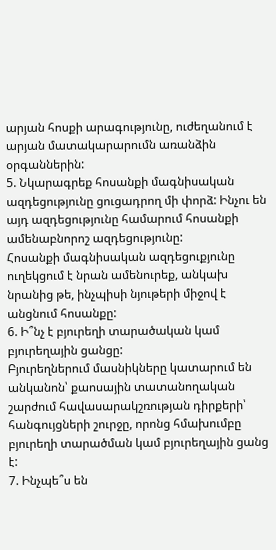արյան հոսքի արագությունը, ուժեղանում է արյան մատակարարումն առանձին օրգաններին:
5. Նկարագրեք հոսանքի մագնիսական ազդեցությունը ցուցադրող մի փորձ: Ինչու են այդ ազդեցությունը համարում հոսանքի ամենաբնորոշ ազդեցությունը:
Հոսանքի մագնիսական ազդեցուքյունը ուղեկցում է նրան ամենուրեք, անկախ նրանից թե, ինչպիսի նյութերի միջով է անցնում հոսանքը:
6. Ի՞նչ է բյուրեղի տարածական կամ բյուրեղային ցանցը:
Բյուրեղներում մասնիկները կատարում են անկանոն՝ քաոսային տատանողական շարժում հավասարակշռության դիրքերի՝ հանգույցների շուրջը, որոնց հմախումբը բյուրեղի տարածման կամ բյուրեղային ցանց է:
7. Ինչպե՞ս են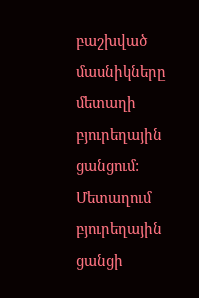բաշխված մասնիկները մետաղի բյուրեղային ցանցում:
Մետաղում բյուրեղային ցանցի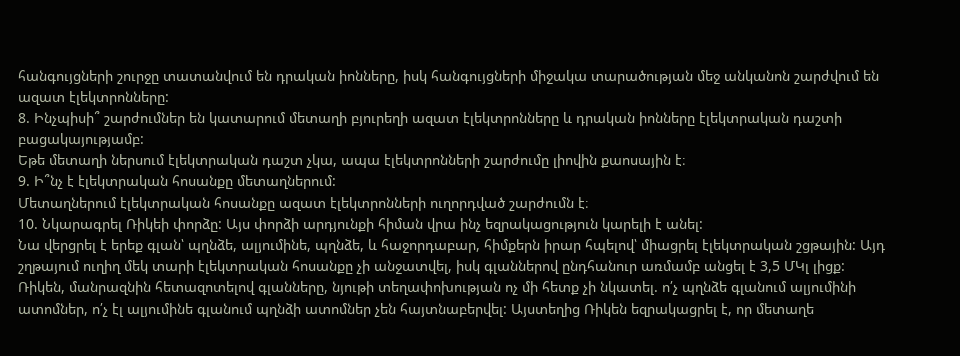հանգույցների շուրջը տատանվում են դրական իոնները, իսկ հանգույցների միջակա տարածության մեջ անկանոն շարժվում են ազատ էլեկտրոնները:
8. Ինչպիսի՞ շարժումներ են կատարում մետաղի բյուրեղի ազատ էլեկտրոնները և դրական իոնները էլեկտրական դաշտի բացակայությամբ:
Եթե մետաղի ներսում էլեկտրական դաշտ չկա, ապա էլեկտրոնների շարժումը լիովին քաոսային է։
9. Ի՞նչ է էլեկտրական հոսանքը մետաղներում:
Մետաղներում էլեկտրական հոսանքը ազատ էլեկտրոնների ուղորդված շարժումն է։
10. Նկարագրել Ռիկեի փորձը: Այս փորձի արդյունքի հիման վրա ինչ եզրակացություն կարելի է անել:
Նա վերցրել է երեք գլան՝ պղնձե, ալյումինե, պղնձե, և հաջորդաբար, հիմքերն իրար հպելով՝ միացրել էլեկտրական շցթային: Այդ շղթայում ուղիղ մեկ տարի էլեկտրական հոսանքը չի անջատվել, իսկ գլաններով ընդհանուր առմամբ անցել է 3,5 ՄԿլ լիցք: Ռիկեն, մանրազնին հետազոտելով գլանները, նյութի տեղափոխության ոչ մի հետք չի նկատել. ո՛չ պղնձե գլանում ալյումինի ատոմներ, ո՛չ էլ ալյումինե գլանում պղնձի ատոմներ չեն հայտնաբերվել: Այստեղից Ռիկեն եզրակացրել է, որ մետաղե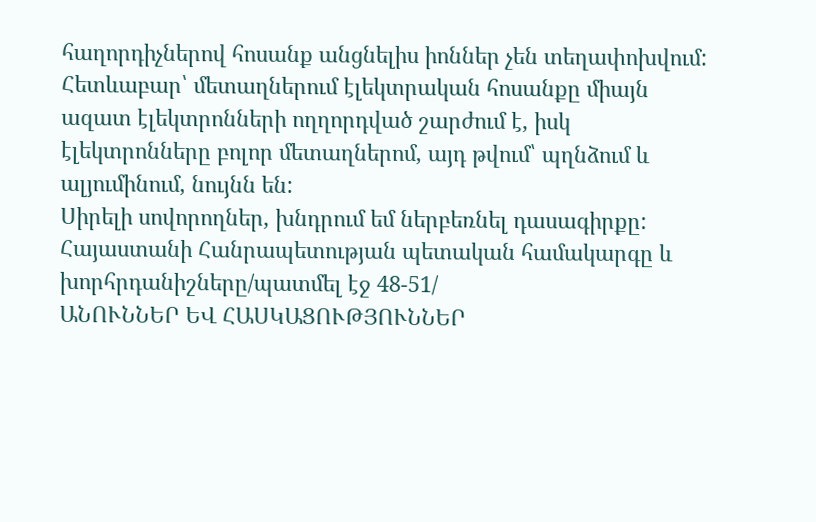հաղորդիչներով հոսանք անցնելիս իոններ չեն տեղափոխվում: Հետևաբար՝ մետաղներում էլեկտրական հոսանքը միայն ազատ էլեկտրոնների ողղորդված շարժում է, իսկ էլեկտրոնները բոլոր մետաղներոմ, այդ թվում՝ պղնձում և ալյումինում, նույնն են:
Սիրելի սովորողներ, խնդրում եմ ներբեռնել դասագիրքը:
Հայաստանի Հանրապետության պետական համակարգը և խորհրդանիշները/պատմել էջ 48-51/
ԱՆՈՒՆՆԵՐ ԵՎ ՀԱՍԿԱՑՈՒԹՅՈՒՆՆԵՐ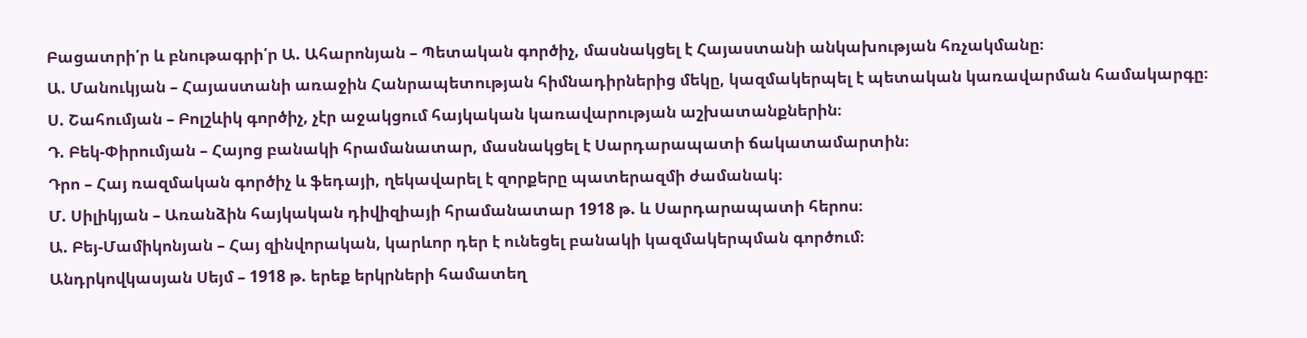Բացատրի՛ր և բնութագրի՛ր Ա. Ահարոնյան – Պետական գործիչ, մասնակցել է Հայաստանի անկախության հռչակմանը։
Ա. Մանուկյան – Հայաստանի առաջին Հանրապետության հիմնադիրներից մեկը, կազմակերպել է պետական կառավարման համակարգը։
Ս. Շահումյան – Բոլշևիկ գործիչ, չէր աջակցում հայկական կառավարության աշխատանքներին։
Դ. Բեկ-Փիրումյան – Հայոց բանակի հրամանատար, մասնակցել է Սարդարապատի ճակատամարտին։
Դրո – Հայ ռազմական գործիչ և ֆեդայի, ղեկավարել է զորքերը պատերազմի ժամանակ։
Մ. Սիլիկյան – Առանձին հայկական դիվիզիայի հրամանատար 1918 թ. և Սարդարապատի հերոս։
Ա. Բեյ-Մամիկոնյան – Հայ զինվորական, կարևոր դեր է ունեցել բանակի կազմակերպման գործում։
Անդրկովկասյան Սեյմ – 1918 թ. երեք երկրների համատեղ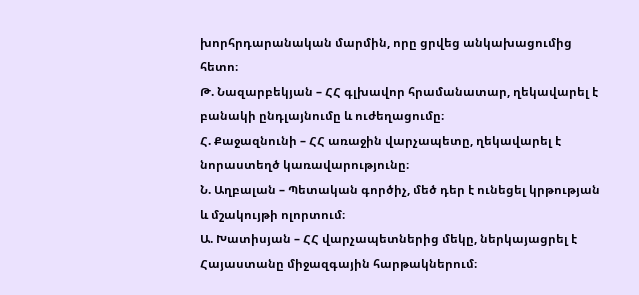խորհրդարանական մարմին, որը ցրվեց անկախացումից հետո։
Թ. Նազարբեկյան – ՀՀ գլխավոր հրամանատար, ղեկավարել է բանակի ընդլայնումը և ուժեղացումը։
Հ. Քաջազնունի – ՀՀ առաջին վարչապետը, ղեկավարել է նորաստեղծ կառավարությունը։
Ն. Աղբալան – Պետական գործիչ, մեծ դեր է ունեցել կրթության և մշակույթի ոլորտում։
Ա. Խատիսյան – ՀՀ վարչապետներից մեկը, ներկայացրել է Հայաստանը միջազգային հարթակներում։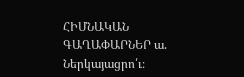ՀԻՄՆԱԿԱՆ ԳԱՂԱՓԱՐՆԵՐ ա. Ներկայացրո՛ւ։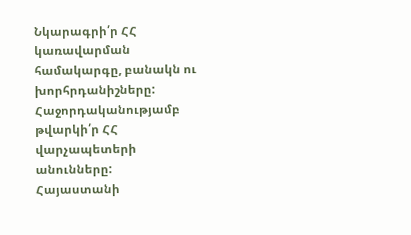Նկարագրի՛ր ՀՀ կառավարման համակարգը, բանակն ու խորհրդանիշները: Հաջորդականությամբ թվարկի՛ր ՀՀ վարչապետերի անունները:
Հայաստանի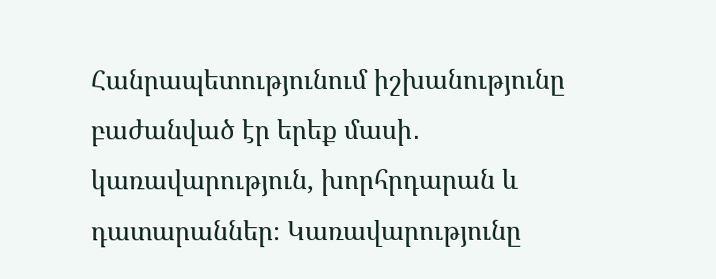Հանրապետությունում իշխանությունը բաժանված էր երեք մասի․ կառավարություն, խորհրդարան և դատարաններ։ Կառավարությունը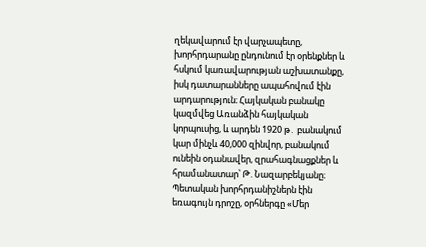ղեկավարում էր վարչապետը, խորհրդարանը ընդունում էր օրենքներ և հսկում կառավարության աշխատանքը, իսկ դատարանները ապահովում էին արդարություն։ Հայկական բանակը կազմվեց Առանձին հայկական կորպուսից, և արդեն 1920 թ․ բանակում կար մինչև 40,000 զինվոր, բանակում ունեին օդանավեր, զրահագնացքներ և հրամանատար՝ Թ. Նազարբեկյանը։ Պետական խորհրդանիշներն էին եռագույն դրոշը, օրհներգը «Մեր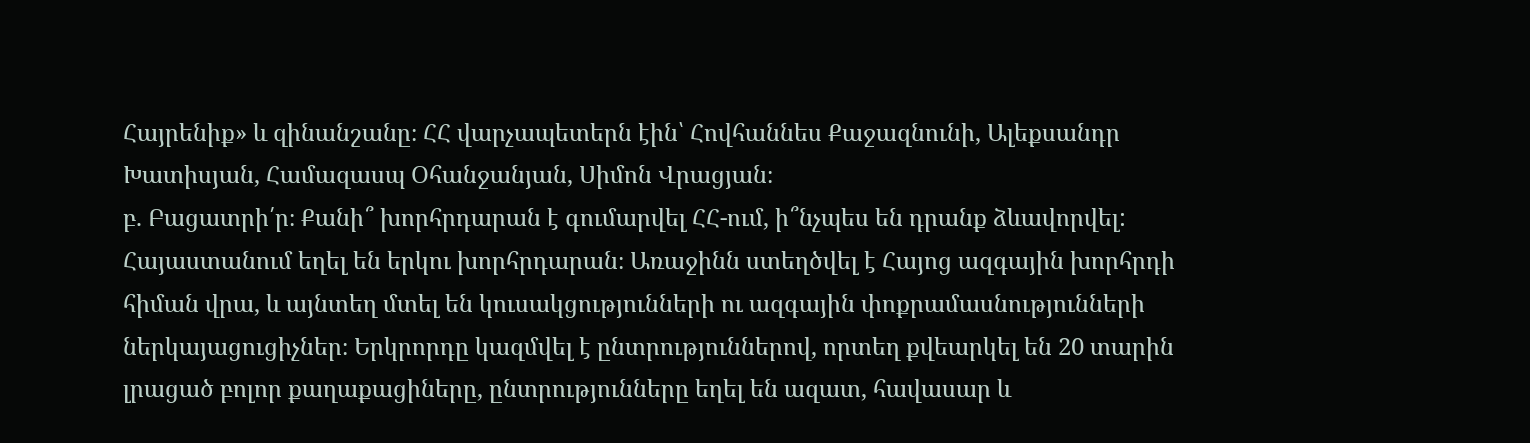Հայրենիք» և զինանշանը։ ՀՀ վարչապետերն էին՝ Հովհաննես Քաջազնունի, Ալեքսանդր Խատիսյան, Համազասպ Օհանջանյան, Սիմոն Վրացյան։
բ. Բացատրի՛ր։ Քանի՞ խորհրդարան է գումարվել ՀՀ-ում, ի՞նչպես են դրանք ձևավորվել:
Հայաստանում եղել են երկու խորհրդարան։ Առաջինն ստեղծվել է Հայոց ազգային խորհրդի հիման վրա, և այնտեղ մտել են կուսակցությունների ու ազգային փոքրամասնությունների ներկայացուցիչներ։ Երկրորդը կազմվել է ընտրություններով, որտեղ քվեարկել են 20 տարին լրացած բոլոր քաղաքացիները, ընտրությունները եղել են ազատ, հավասար և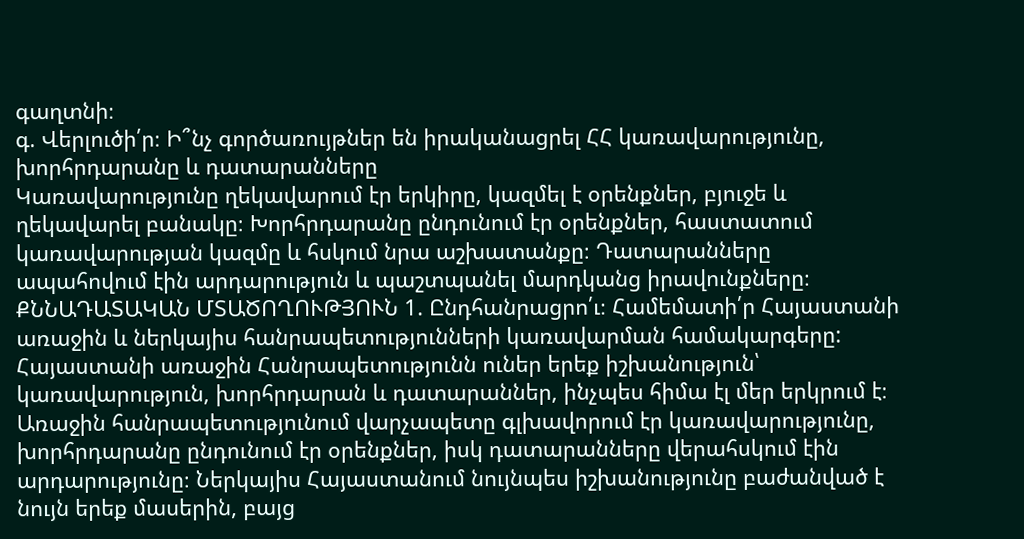գաղտնի։
գ. Վերլուծի՛ր։ Ի՞նչ գործառույթներ են իրականացրել ՀՀ կառավարությունը, խորհրդարանը և դատարանները
Կառավարությունը ղեկավարում էր երկիրը, կազմել է օրենքներ, բյուջե և ղեկավարել բանակը։ Խորհրդարանը ընդունում էր օրենքներ, հաստատում կառավարության կազմը և հսկում նրա աշխատանքը։ Դատարանները ապահովում էին արդարություն և պաշտպանել մարդկանց իրավունքները։
ՔՆՆԱԴԱՏԱԿԱՆ ՄՏԱԾՈՂՈՒԹՅՈՒՆ 1. Ընդհանրացրո՛ւ։ Համեմատի՛ր Հայաստանի առաջին և ներկայիս հանրապետությունների կառավարման համակարգերը:
Հայաստանի առաջին Հանրապետությունն ուներ երեք իշխանություն՝ կառավարություն, խորհրդարան և դատարաններ, ինչպես հիմա էլ մեր երկրում է։ Առաջին հանրապետությունում վարչապետը գլխավորում էր կառավարությունը, խորհրդարանը ընդունում էր օրենքներ, իսկ դատարանները վերահսկում էին արդարությունը։ Ներկայիս Հայաստանում նույնպես իշխանությունը բաժանված է նույն երեք մասերին, բայց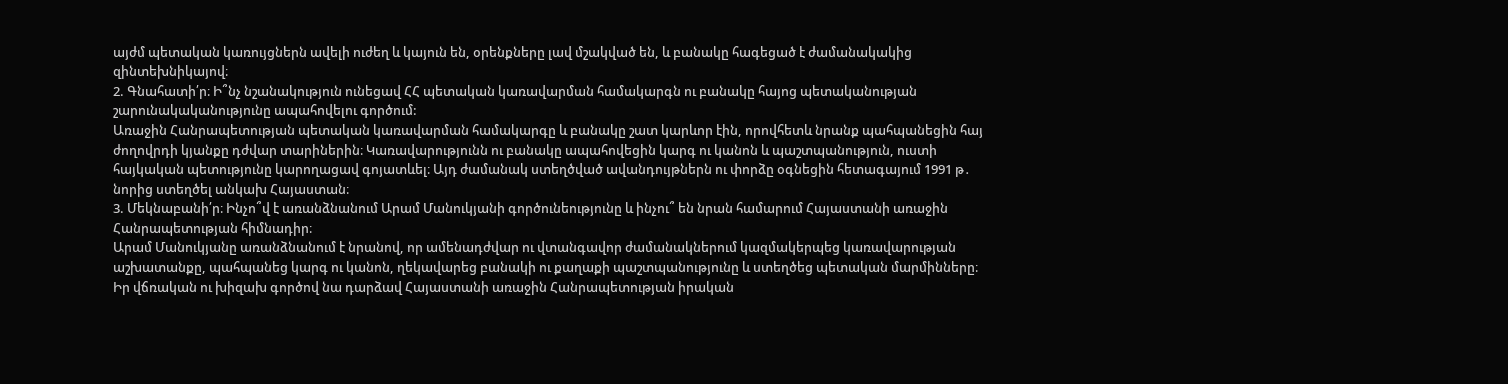այժմ պետական կառույցներն ավելի ուժեղ և կայուն են, օրենքները լավ մշակված են, և բանակը հագեցած է ժամանակակից զինտեխնիկայով։
2. Գնահատի՛ր։ Ի՞նչ նշանակություն ունեցավ ՀՀ պետական կառավարման համակարգն ու բանակը հայոց պետականության շարունակականությունը ապահովելու գործում:
Առաջին Հանրապետության պետական կառավարման համակարգը և բանակը շատ կարևոր էին, որովհետև նրանք պահպանեցին հայ ժողովրդի կյանքը դժվար տարիներին։ Կառավարությունն ու բանակը ապահովեցին կարգ ու կանոն և պաշտպանություն, ուստի հայկական պետությունը կարողացավ գոյատևել։ Այդ ժամանակ ստեղծված ավանդույթներն ու փորձը օգնեցին հետագայում 1991 թ․ նորից ստեղծել անկախ Հայաստան։
3. Մեկնաբանի՛ր։ Ինչո՞վ է առանձնանում Արամ Մանուկյանի գործունեությունը և ինչու՞ են նրան համարում Հայաստանի առաջին Հանրապետության հիմնադիր։
Արամ Մանուկյանը առանձնանում է նրանով, որ ամենադժվար ու վտանգավոր ժամանակներում կազմակերպեց կառավարության աշխատանքը, պահպանեց կարգ ու կանոն, ղեկավարեց բանակի ու քաղաքի պաշտպանությունը և ստեղծեց պետական մարմինները։ Իր վճռական ու խիզախ գործով նա դարձավ Հայաստանի առաջին Հանրապետության իրական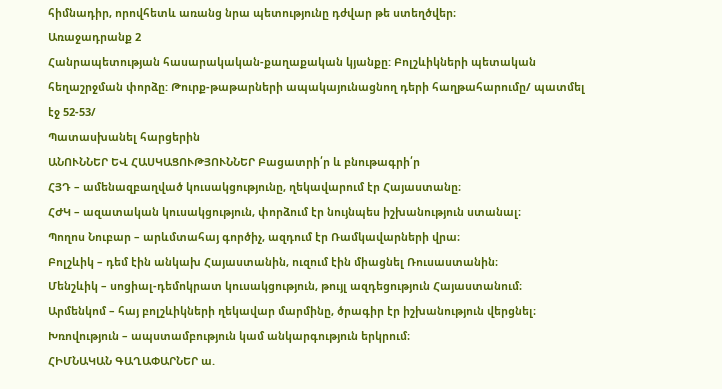հիմնադիր, որովհետև առանց նրա պետությունը դժվար թե ստեղծվեր։
Առաջադրանք 2
Հանրապետության հասարակական-քաղաքական կյանքը: Բոլշևիկների պետական հեղաշրջման փորձը: Թուրք-թաթարների ապակայունացնող դերի հաղթահարումը/ պատմել էջ 52-53/
Պատասխանել հարցերին
ԱՆՈՒՆՆԵՐ ԵՎ ՀԱՍԿԱՑՈՒԹՅՈՒՆՆԵՐ Բացատրի՛ր և բնութագրի՛ր
ՀՅԴ – ամենազբաղված կուսակցությունը, ղեկավարում էր Հայաստանը։
ՀԺԿ – ազատական կուսակցություն, փորձում էր նույնպես իշխանություն ստանալ։
Պողոս Նուբար – արևմտահայ գործիչ, ազդում էր Ռամկավարների վրա։
Բոլշևիկ – դեմ էին անկախ Հայաստանին, ուզում էին միացնել Ռուսաստանին։
Մենշևիկ – սոցիալ-դեմոկրատ կուսակցություն, թույլ ազդեցություն Հայաստանում։
Արմենկոմ – հայ բոլշևիկների ղեկավար մարմինը, ծրագիր էր իշխանություն վերցնել։
Խռովություն – ապստամբություն կամ անկարգություն երկրում։
ՀԻՄՆԱԿԱՆ ԳԱՂԱՓԱՐՆԵՐ ա.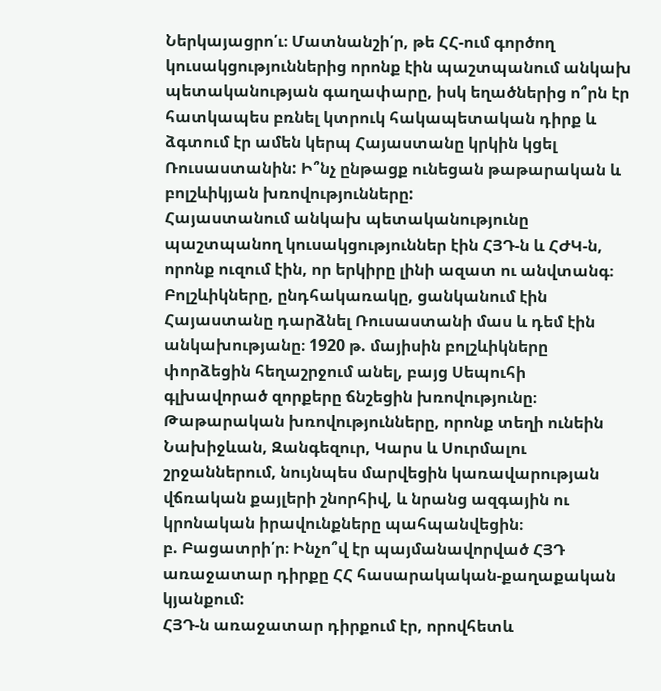Ներկայացրո՛ւ։ Մատնանշի՛ր, թե ՀՀ-ում գործող կուսակցություններից որոնք էին պաշտպանում անկախ պետականության գաղափարը, իսկ եղածներից ո՞րն էր հատկապես բռնել կտրուկ հակապետական դիրք և ձգտում էր ամեն կերպ Հայաստանը կրկին կցել Ռուսաստանին: Ի՞նչ ընթացք ունեցան թաթարական և բոլշևիկյան խռովությունները:
Հայաստանում անկախ պետականությունը պաշտպանող կուսակցություններ էին ՀՅԴ-ն և ՀԺԿ-ն, որոնք ուզում էին, որ երկիրը լինի ազատ ու անվտանգ։ Բոլշևիկները, ընդհակառակը, ցանկանում էին Հայաստանը դարձնել Ռուսաստանի մաս և դեմ էին անկախությանը։ 1920 թ. մայիսին բոլշևիկները փորձեցին հեղաշրջում անել, բայց Սեպուհի գլխավորած զորքերը ճնշեցին խռովությունը։ Թաթարական խռովությունները, որոնք տեղի ունեին Նախիջևան, Զանգեզուր, Կարս և Սուրմալու շրջաններում, նույնպես մարվեցին կառավարության վճռական քայլերի շնորհիվ, և նրանց ազգային ու կրոնական իրավունքները պահպանվեցին։
բ. Բացատրի՛ր։ Ինչո՞վ էր պայմանավորված ՀՅԴ առաջատար դիրքը ՀՀ հասարակական-քաղաքական կյանքում:
ՀՅԴ-ն առաջատար դիրքում էր, որովհետև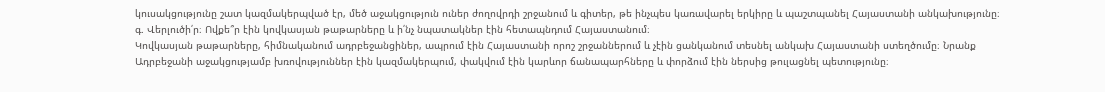կուսակցությունը շատ կազմակերպված էր, մեծ աջակցություն ուներ ժողովրդի շրջանում և գիտեր, թե ինչպես կառավարել երկիրը և պաշտպանել Հայաստանի անկախությունը։
գ. Վերլուծի՛ր։ Ովքե՞ր էին կովկասյան թաթարները և ի՛նչ նպատակներ էին հետապնդում Հայաստանում։
Կովկասյան թաթարները, հիմնականում ադրբեջանցիներ, ապրում էին Հայաստանի որոշ շրջաններում և չէին ցանկանում տեսնել անկախ Հայաստանի ստեղծումը։ Նրանք Ադրբեջանի աջակցությամբ խռովություններ էին կազմակերպում, փակվում էին կարևոր ճանապարհները և փորձում էին ներսից թուլացնել պետությունը։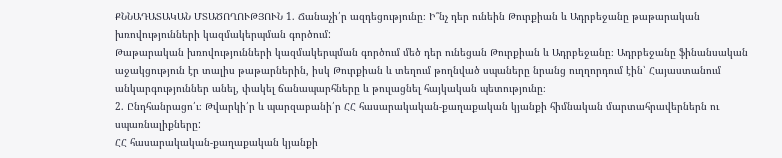ՔՆՆԱԴԱՏԱԿԱՆ ՄՏԱԾՈՂՈՒԹՅՈՒՆ 1. Ճանաչի՛ր ազդեցությունը։ Ի՞նչ դեր ունեին Թուրքիան և Ադրբեջանը թաթարական խռովությունների կազմակերպման գործում:
Թաթարական խռովությունների կազմակերպման գործում մեծ դեր ունեցան Թուրքիան և Ադրբեջանը։ Ադրբեջանը ֆինանսական աջակցություն էր տալիս թաթարներին, իսկ Թուրքիան և տեղում թողնված սպաները նրանց ուղղորդում էին՝ Հայաստանում անկարգություններ անել, փակել ճանապարհները և թուլացնել հայկական պետությունը։
2. Ընդհանրացո՛ւ։ Թվարկի՛ր և պարզաբանի՛ր ՀՀ հասարակական-քաղաքական կյանքի հիմնական մարտահրավերներն ու սպառնալիքները:
ՀՀ հասարակական-քաղաքական կյանքի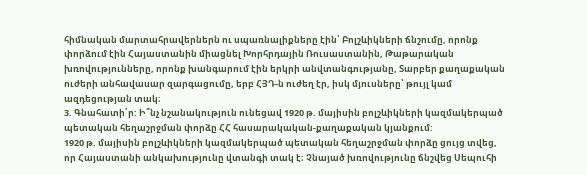հիմնական մարտահրավերներն ու սպառնալիքները էին՝ Բոլշևիկների ճնշումը, որոնք փորձում էին Հայաստանին միացնել Խորհրդային Ռուսաստանին, Թաթարական խռովությունները, որոնք խանգարում էին երկրի անվտանգությանը, Տարբեր քաղաքական ուժերի անհավասար զարգացումը, երբ ՀՅԴ-ն ուժեղ էր, իսկ մյուսները՝ թույլ կամ ազդեցության տակ։
3. Գնահատի՛ր: Ի՞նչ նշանակություն ունեցավ 1920 թ. մայիսին բոլշևիկների կազմակերպած պետական հեղաշրջման փորձը ՀՀ հասարակական-քաղաքական կյանքում:
1920 թ. մայիսին բոլշևիկների կազմակերպած պետական հեղաշրջման փորձը ցույց տվեց, որ Հայաստանի անկախությունը վտանգի տակ է։ Չնայած խռովությունը ճնշվեց Սեպուհի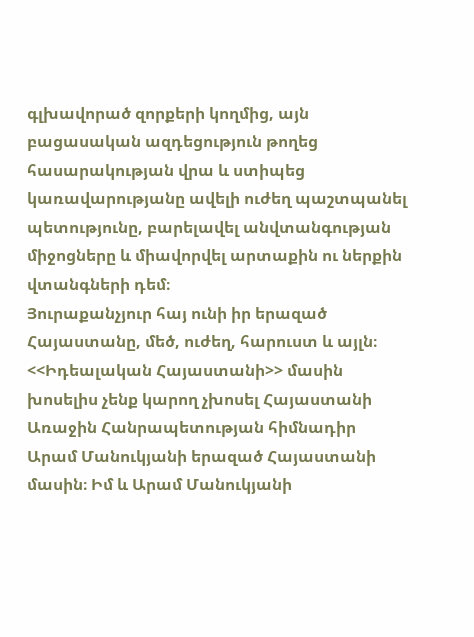գլխավորած զորքերի կողմից, այն բացասական ազդեցություն թողեց հասարակության վրա և ստիպեց կառավարությանը ավելի ուժեղ պաշտպանել պետությունը, բարելավել անվտանգության միջոցները և միավորվել արտաքին ու ներքին վտանգների դեմ։
Յուրաքանչյուր հայ ունի իր երազած Հայաստանը, մեծ, ուժեղ, հարուստ և այլն։ <<Իդեալական Հայաստանի>> մասին խոսելիս չենք կարող չխոսել Հայաստանի Առաջին Հանրապետության հիմնադիր Արամ Մանուկյանի երազած Հայաստանի մասին։ Իմ և Արամ Մանուկյանի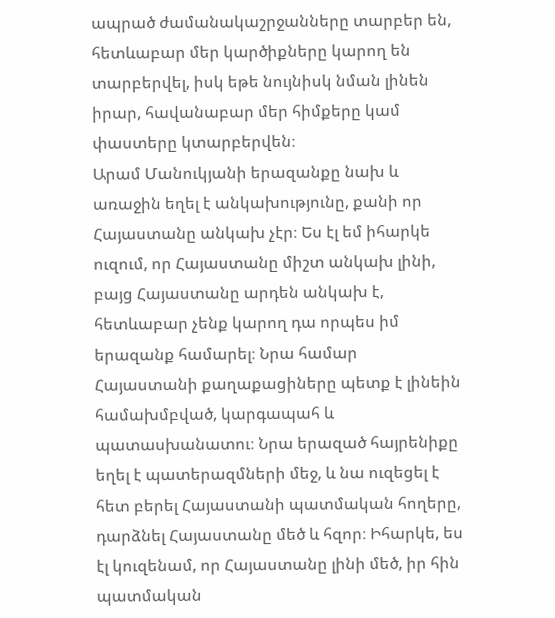ապրած ժամանակաշրջանները տարբեր են, հետևաբար մեր կարծիքները կարող են տարբերվել, իսկ եթե նույնիսկ նման լինեն իրար, հավանաբար մեր հիմքերը կամ փաստերը կտարբերվեն։
Արամ Մանուկյանի երազանքը նախ և առաջին եղել է անկախությունը, քանի որ Հայաստանը անկախ չէր։ Ես էլ եմ իհարկե ուզում, որ Հայաստանը միշտ անկախ լինի, բայց Հայաստանը արդեն անկախ է, հետևաբար չենք կարող դա որպես իմ երազանք համարել։ Նրա համար Հայաստանի քաղաքացիները պետք է լինեին համախմբված, կարգապահ և պատասխանատու։ Նրա երազած հայրենիքը եղել է պատերազմների մեջ, և նա ուզեցել է հետ բերել Հայաստանի պատմական հողերը, դարձնել Հայաստանը մեծ և հզոր։ Իհարկե, ես էլ կուզենամ, որ Հայաստանը լինի մեծ, իր հին պատմական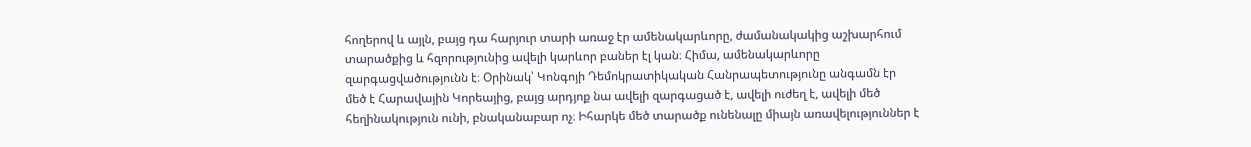հողերով և այլն, բայց դա հարյուր տարի առաջ էր ամենակարևորը, ժամանակակից աշխարհում տարածքից և հզորությունից ավելի կարևոր բաներ էլ կան։ Հիմա, ամենակարևորը զարգացվածությունն է։ Օրինակ՝ Կոնգոյի Դեմոկրատիկական Հանրապետությունը անգամն էր մեծ է Հարավային Կորեայից, բայց արդյոք նա ավելի զարգացած է, ավելի ուժեղ է, ավելի մեծ հեղինակություն ունի, բնականաբար ոչ։ Իհարկե մեծ տարածք ունենալը միայն առավելություններ է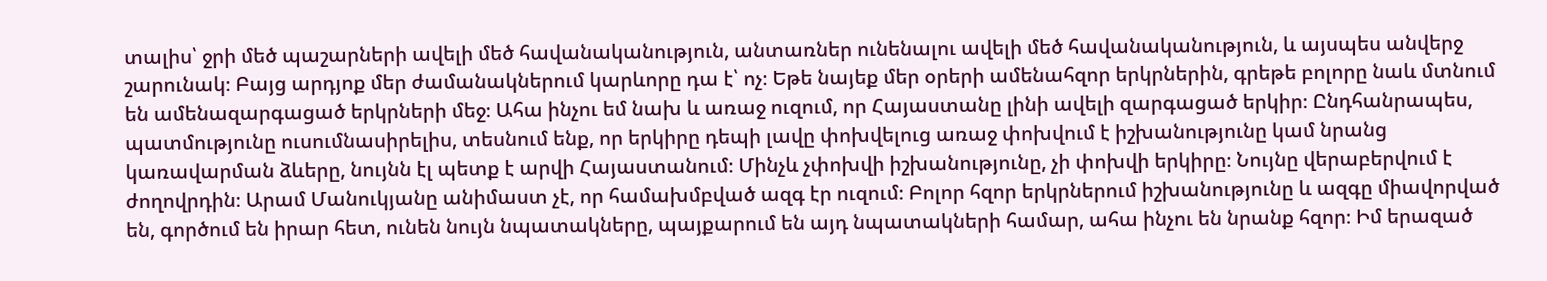տալիս՝ ջրի մեծ պաշարների ավելի մեծ հավանականություն, անտառներ ունենալու ավելի մեծ հավանականություն, և այսպես անվերջ շարունակ։ Բայց արդյոք մեր ժամանակներում կարևորը դա է՝ ոչ։ Եթե նայեք մեր օրերի ամենահզոր երկրներին, գրեթե բոլորը նաև մտնում են ամենազարգացած երկրների մեջ։ Ահա ինչու եմ նախ և առաջ ուզում, որ Հայաստանը լինի ավելի զարգացած երկիր։ Ընդհանրապես, պատմությունը ուսումնասիրելիս, տեսնում ենք, որ երկիրը դեպի լավը փոխվելուց առաջ փոխվում է իշխանությունը կամ նրանց կառավարման ձևերը, նույնն էլ պետք է արվի Հայաստանում։ Մինչև չփոխվի իշխանությունը, չի փոխվի երկիրը։ Նույնը վերաբերվում է ժողովրդին։ Արամ Մանուկյանը անիմաստ չէ, որ համախմբված ազգ էր ուզում։ Բոլոր հզոր երկրներում իշխանությունը և ազգը միավորված են, գործում են իրար հետ, ունեն նույն նպատակները, պայքարում են այդ նպատակների համար, ահա ինչու են նրանք հզոր։ Իմ երազած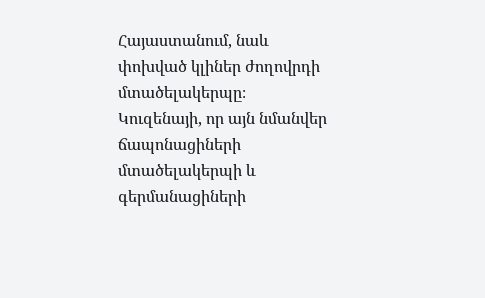Հայաստանում, նաև փոխված կլիներ ժողովրդի մտածելակերպը։ Կուզենայի, որ այն նմանվեր ճապոնացիների մտածելակերպի և գերմանացիների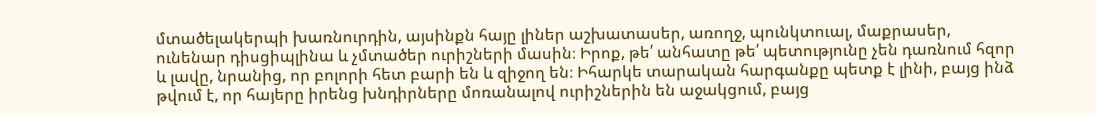մտածելակերպի խառնուրդին, այսինքն հայը լիներ աշխատասեր, առողջ, պունկտուալ, մաքրասեր, ունենար դիսցիպլինա և չմտածեր ուրիշների մասին։ Իրոք, թե՛ անհատը թե՛ պետությունը չեն դառնում հզոր և լավը, նրանից, որ բոլորի հետ բարի են և զիջող են։ Իհարկե տարական հարգանքը պետք է լինի, բայց ինձ թվում է, որ հայերը իրենց խնդիրները մոռանալով ուրիշներին են աջակցում, բայց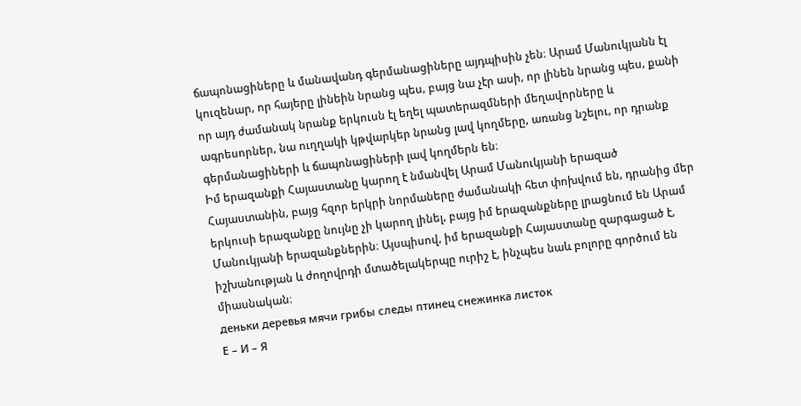ճապոնացիները և մանավանդ գերմանացիները այդպիսին չեն։ Արամ Մանուկյանն էլ կուզենար, որ հայերը լինեին նրանց պես, բայց նա չէր ասի, որ լինեն նրանց պես, քանի որ այդ ժամանակ նրանք երկուսն էլ եղել պատերազմների մեղավորները և ագրեսորներ, նա ուղղակի կթվարկեր նրանց լավ կողմերը, առանց նշելու, որ դրանք գերմանացիների և ճապոնացիների լավ կողմերն են։
Իմ երազանքի Հայաստանը կարող է նմանվել Արամ Մանուկյանի երազած Հայաստանին, բայց հզոր երկրի նորմաները ժամանակի հետ փոխվում են, դրանից մեր երկուսի երազանքը նույնը չի կարող լինել, բայց իմ երազանքները լրացնում են Արամ Մանուկյանի երազանքներին։ Այսպիսով, իմ երազանքի Հայաստանը զարգացած է, իշխանության և ժողովրդի մտածելակերպը ուրիշ է, ինչպես նաև բոլորը գործում են միասնական։
деньки деревья мячи грибы следы птинец снежинка листок
Е – И – Я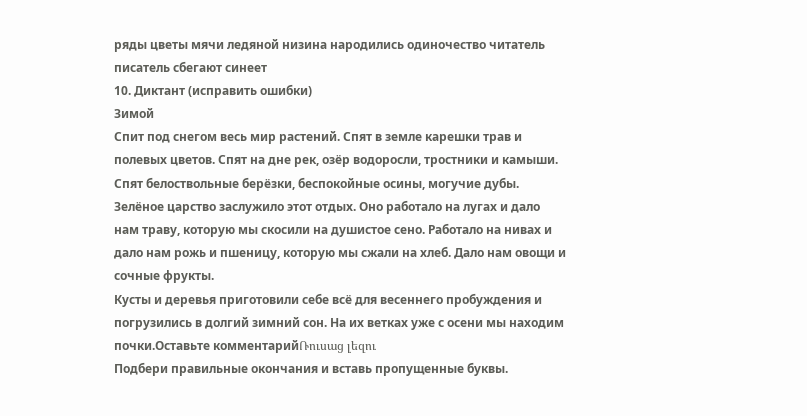ряды цветы мячи ледяной низина народились одиночество читатель писатель сбегают синеет
10. Диктант (исправить ошибки)
Зимой
Спит под снегом весь мир растений. Спят в земле карешки трав и полевых цветов. Спят на дне рек, озёр водоросли, тростники и камыши. Спят белоствольные берёзки, беспокойные осины, могучие дубы.
Зелёное царство заслужило этот отдых. Оно работало на лугах и дало нам траву, которую мы скосили на душистое сено. Работало на нивах и дало нам рожь и пшеницу, которую мы сжали на хлеб. Дало нам овощи и сочные фрукты.
Кусты и деревья приготовили себе всё для весеннего пробуждения и погрузились в долгий зимний сон. На их ветках уже с осени мы находим почки.Оставьте комментарийՌուսաց լեզու
Подбери правильные окончания и вставь пропущенные буквы.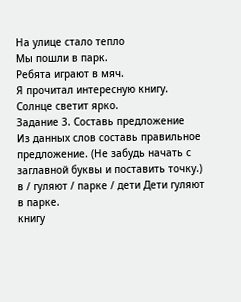На улице стало тепло
Мы пошли в парк.
Ребята играют в мяч.
Я прочитал интересную книгу.
Солнце светит ярко.
Задание 3. Составь предложение
Из данных слов составь правильное предложение. (Не забудь начать с заглавной буквы и поставить точку.)
в / гуляют / парке / дети Дети гуляют в парке.
книгу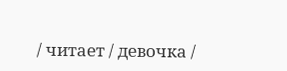/ читает / девочка /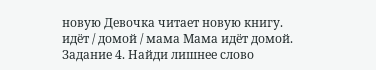новую Девочка читает новую книгу.
идёт / домой / мама Мама идёт домой.
Задание 4. Найди лишнее слово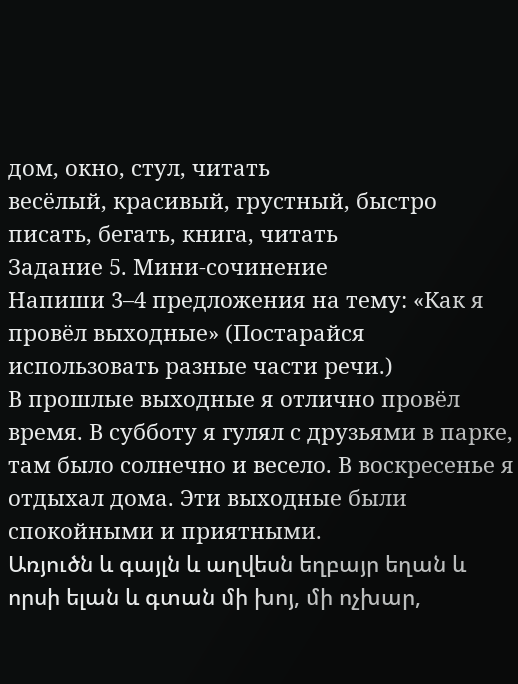дом, окно, стул, читать
весёлый, красивый, грустный, быстро
писать, бегать, книга, читать
Задание 5. Мини-сочинение
Напиши 3–4 предложения на тему: «Как я провёл выходные» (Постарайся использовать разные части речи.)
В прошлые выходные я отлично провёл время. В субботу я гулял с друзьями в парке, там было солнечно и весело. В воскресенье я отдыхал дома. Эти выходные были спокойными и приятными.
Առյուծն և գայլն և աղվեսն եղբայր եղան և որսի ելան և գտան մի խոյ, մի ոչխար,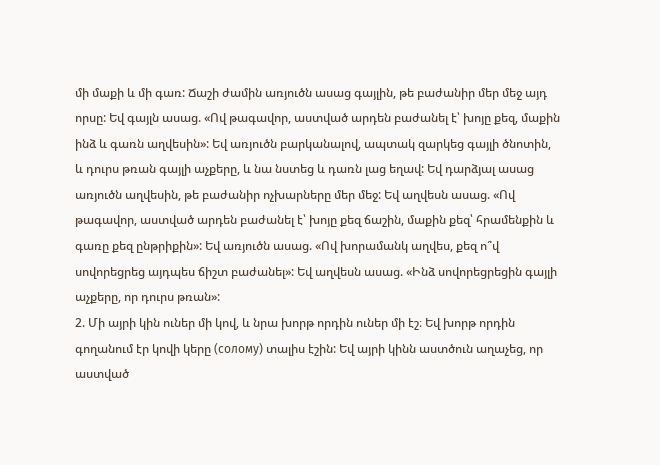մի մաքի և մի գառ: Ճաշի ժամին առյուծն ասաց գայլին, թե բաժանիր մեր մեջ այդ որսը: Եվ գայլն ասաց. «Ով թագավոր, աստված արդեն բաժանել է՝ խոյը քեզ, մաքին ինձ և գառն աղվեսին»: Եվ առյուծն բարկանալով, ապտակ զարկեց գայլի ծնոտին, և դուրս թռան գայլի աչքերը, և նա նստեց և դառն լաց եղավ: Եվ դարձյալ ասաց առյուծն աղվեսին, թե բաժանիր ոչխարները մեր մեջ: Եվ աղվեսն ասաց. «Ով թագավոր, աստված արդեն բաժանել է՝ խոյը քեզ ճաշին, մաքին քեզ՝ հրամենքին և գառը քեզ ընթրիքին»: Եվ առյուծն ասաց. «Ով խորամանկ աղվես, քեզ ո՞վ սովորեցրեց այդպես ճիշտ բաժանել»: Եվ աղվեսն ասաց. «Ինձ սովորեցրեցին գայլի աչքերը, որ դուրս թռան»:
2. Մի այրի կին ուներ մի կով, և նրա խորթ որդին ուներ մի էշ։ Եվ խորթ որդին գողանում էր կովի կերը (солому) տալիս էշին: Եվ այրի կինն աստծուն աղաչեց, որ աստված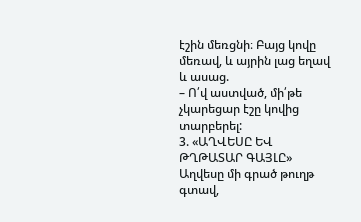էշին մեռցնի։ Բայց կովը մեռավ, և այրին լաց եղավ և ասաց.
– Ո՛վ աստված, մի՛թե չկարեցար էշը կովից տարբերել:
3. «ԱՂՎԵՍԸ ԵՎ ԹՂԹԱՏԱՐ ԳԱՅԼԸ»
Աղվեսը մի գրած թուղթ գտավ,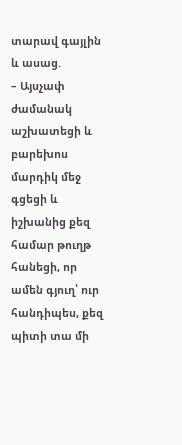տարավ գայլին և ասաց.
– Այսչափ ժամանակ աշխատեցի և բարեխոս մարդիկ մեջ գցեցի և իշխանից քեզ համար թուղթ հանեցի, որ ամեն գյուղ՝ ուր հանդիպես, քեզ պիտի տա մի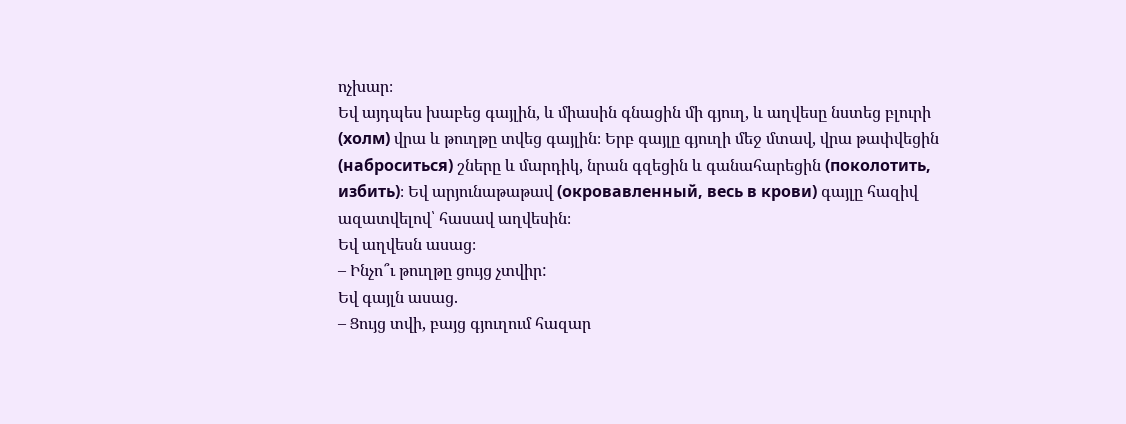ոչխար։
Եվ այդպես խաբեց գայլին, և միասին գնացին մի գյուղ, և աղվեսը նստեց բլուրի (холм) վրա և թուղթը տվեց գայլին։ Երբ գայլը գյուղի մեջ մտավ, վրա թափվեցին (наброситься) շները և մարդիկ, նրան գզեցին և գանահարեցին (поколотить, избить)։ Եվ արյունաթաթավ (окровавленный, весь в крови) գայլը հազիվ ազատվելով՝ հասավ աղվեսին։
Եվ աղվեսն ասաց։
– Ինչո՞ւ թուղթը ցույց չտվիր:
Եվ գայլն ասաց.
– Ցույց տվի, բայց գյուղում հազար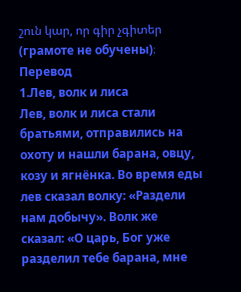շուն կար, որ գիր չգիտեր (грамоте не обучены)։
Перевод
1.Лев, волк и лиса
Лев, волк и лиса стали братьями, отправились на охоту и нашли барана, овцу, козу и ягнёнка. Во время еды лев сказал волку: «Раздели нам добычу». Волк же сказал: «О царь, Бог уже разделил тебе барана, мне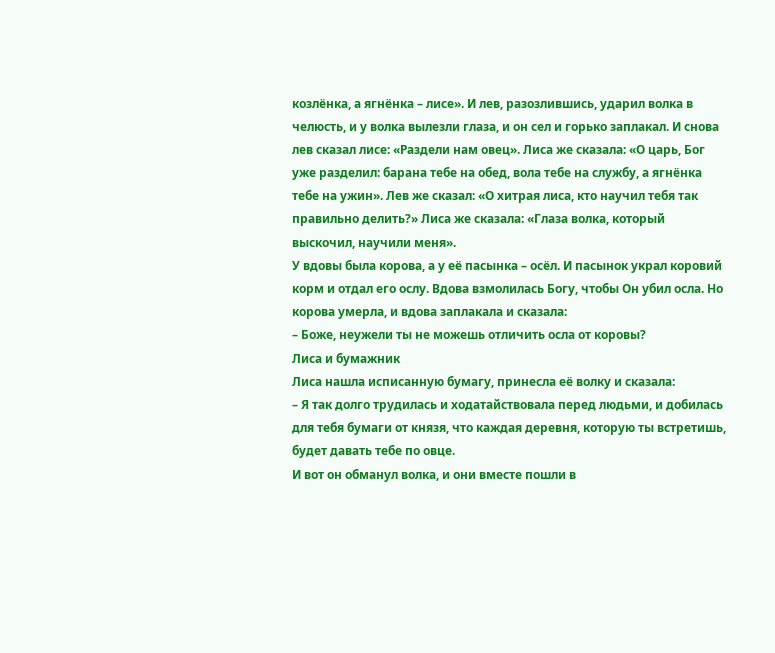козлёнка, а ягнёнка – лисе». И лев, разозлившись, ударил волка в челюсть, и у волка вылезли глаза, и он сел и горько заплакал. И снова лев сказал лисе: «Раздели нам овец». Лиса же сказала: «О царь, Бог уже разделил: барана тебе на обед, вола тебе на службу, а ягнёнка тебе на ужин». Лев же сказал: «О хитрая лиса, кто научил тебя так правильно делить?» Лиса же сказала: «Глаза волка, который выскочил, научили меня».
У вдовы была корова, а у её пасынка – осёл. И пасынок украл коровий корм и отдал его ослу. Вдова взмолилась Богу, чтобы Он убил осла. Но корова умерла, и вдова заплакала и сказала:
– Боже, неужели ты не можешь отличить осла от коровы?
Лиса и бумажник
Лиса нашла исписанную бумагу, принесла её волку и сказала:
– Я так долго трудилась и ходатайствовала перед людьми, и добилась для тебя бумаги от князя, что каждая деревня, которую ты встретишь, будет давать тебе по овце.
И вот он обманул волка, и они вместе пошли в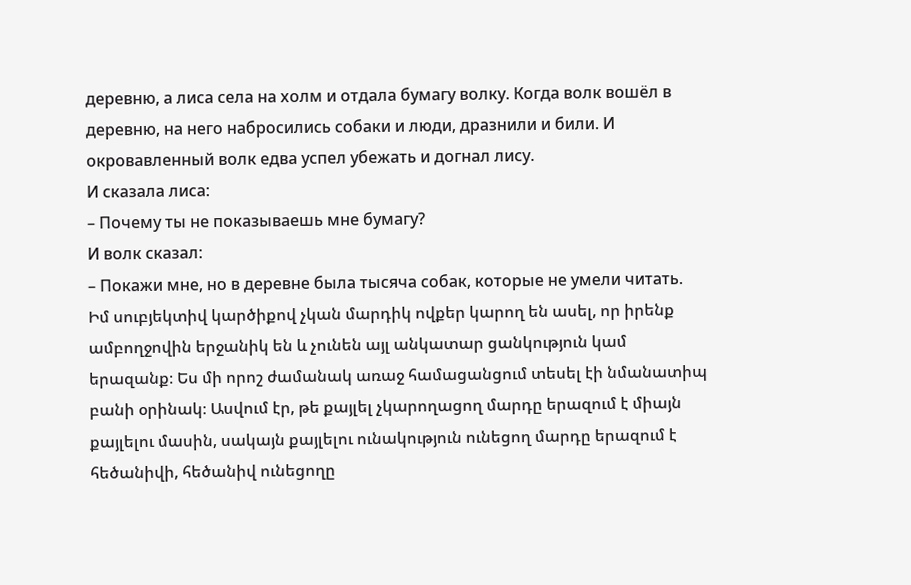деревню, а лиса села на холм и отдала бумагу волку. Когда волк вошёл в деревню, на него набросились собаки и люди, дразнили и били. И окровавленный волк едва успел убежать и догнал лису.
И сказала лиса:
– Почему ты не показываешь мне бумагу?
И волк сказал:
– Покажи мне, но в деревне была тысяча собак, которые не умели читать.
Իմ սուբյեկտիվ կարծիքով չկան մարդիկ ովքեր կարող են ասել, որ իրենք ամբողջովին երջանիկ են և չունեն այլ անկատար ցանկություն կամ երազանք։ Ես մի որոշ ժամանակ առաջ համացանցում տեսել էի նմանատիպ բանի օրինակ։ Ասվում էր, թե քայլել չկարողացող մարդը երազում է միայն քայլելու մասին, սակայն քայլելու ունակություն ունեցող մարդը երազում է հեծանիվի, հեծանիվ ունեցողը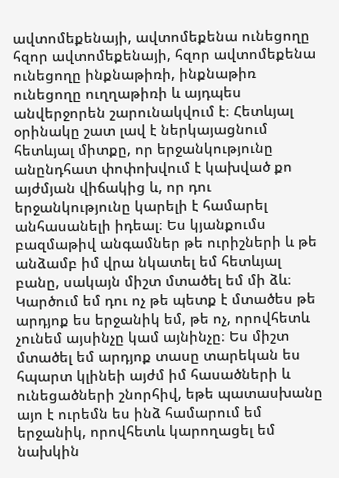ավտոմեքենայի, ավտոմեքենա ունեցողը հզոր ավտոմեքենայի, հզոր ավտոմեքենա ունեցողը ինքնաթիռի, ինքնաթիռ ունեցողը ուղղաթիռի և այդպես անվերջորեն շարունակվում է։ Հետևյալ օրինակը շատ լավ է ներկայացնում հետևյալ միտքը, որ երջանկությունը անընդհատ փոփոխվում է կախված քո այժմյան վիճակից և, որ դու երջանկությունը կարելի է համարել անհասանելի իդեալ։ Ես կյանքումս բազմաթիվ անգամներ թե ուրիշների և թե անձամբ իմ վրա նկատել եմ հետևյալ բանը, սակայն միշտ մտածել եմ մի ձև։ Կարծում եմ դու ոչ թե պետք է մտածես թե արդյոք ես երջանիկ եմ, թե ոչ, որովհետև չունեմ այսինչը կամ այնինչը։ Ես միշտ մտածել եմ արդյոք տասը տարեկան ես հպարտ կլինեի այժմ իմ հասածների և ունեցածների շնորհիվ, եթե պատասխանը այո է ուրեմն ես ինձ համարում եմ երջանիկ, որովհետև կարողացել եմ նախկին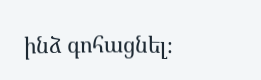ինձ գոհացնել։